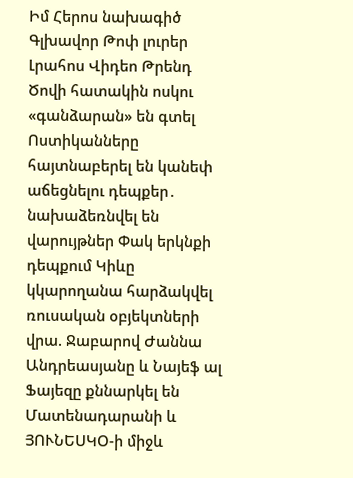Իմ Հերոս նախագիծ
Գլխավոր Թոփ լուրեր Լրահոս Վիդեո Թրենդ
Ծովի հատակին ոսկու «գանձարան» են գտել Ոստիկանները հայտնաբերել են կանեփ աճեցնելու դեպքեր․ նախաձեռնվել են վարույթներ Փակ երկնքի դեպքում Կիևը կկարողանա հարձակվել ռուսական օբյեկտների վրա. Ջաբարով Ժաննա Անդրեասյանը և Նայեֆ ալ Ֆայեզը քննարկել են Մատենադարանի և ՅՈՒՆԵՍԿՕ-ի միջև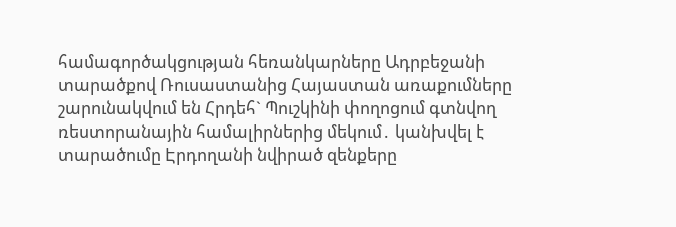համագործակցության հեռանկարները Ադրբեջանի տարածքով Ռուսաստանից Հայաստան առաքումները շարունակվում են Հրդեհ` Պուշկինի փողոցում գտնվող ռեստորանային համալիրներից մեկում․ կանխվել է տարածումը Էրդողանի նվիրած զենքերը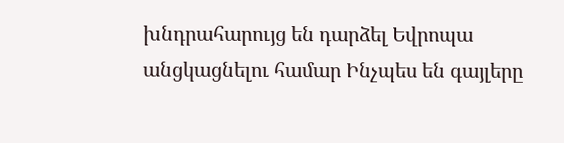խնդրահարույց են դարձել Եվրոպա անցկացնելու համար Ինչպես են գայլերը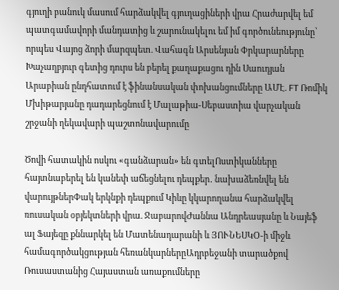գյուղի բանուկ մասում հարձակվել գյուղացիների վրա Հրաժարվել եմ պատգամավորի մանդատից և շարունակելու եմ իմ գործունեությունը՝ որպես Վայոց ձորի մարզպետ. Վահագն Արսենյան Փրկարարները Խաչաղբյուր գետից դուրս են բերել քաղաքացու դին Սաուդյան Արաբիան ընդհատում է ֆինանսական փոխանցումները ԱՄԷ. FT Ռոմիկ Մխիթարյանը դադարեցնում է Մալաթիա-Սեբաստիա վարչական շրջանի ղեկավարի պաշտոնավարումը

Ծովի հատակին ոսկու «գանձարան» են գտելՈստիկանները հայտնաբերել են կանեփ աճեցնելու դեպքեր․ նախաձեռնվել են վարույթներՓակ երկնքի դեպքում Կիևը կկարողանա հարձակվել ռուսական օբյեկտների վրա. ՋաբարովԺաննա Անդրեասյանը և Նայեֆ ալ Ֆայեզը քննարկել են Մատենադարանի և ՅՈՒՆԵՍԿՕ-ի միջև համագործակցության հեռանկարներըԱդրբեջանի տարածքով Ռուսաստանից Հայաստան առաքումները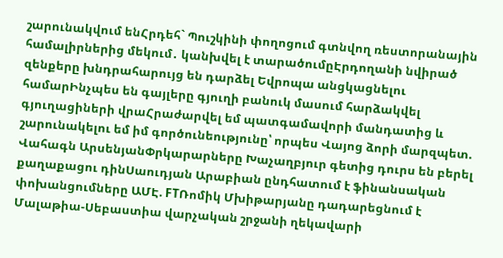շարունակվում ենՀրդեհ` Պուշկինի փողոցում գտնվող ռեստորանային համալիրներից մեկում․ կանխվել է տարածումըԷրդողանի նվիրած զենքերը խնդրահարույց են դարձել Եվրոպա անցկացնելու համարԻնչպես են գայլերը գյուղի բանուկ մասում հարձակվել գյուղացիների վրաՀրաժարվել եմ պատգամավորի մանդատից և շարունակելու եմ իմ գործունեությունը՝ որպես Վայոց ձորի մարզպետ. Վահագն ԱրսենյանՓրկարարները Խաչաղբյուր գետից դուրս են բերել քաղաքացու դինՍաուդյան Արաբիան ընդհատում է ֆինանսական փոխանցումները ԱՄԷ. FTՌոմիկ Մխիթարյանը դադարեցնում է Մալաթիա-Սեբաստիա վարչական շրջանի ղեկավարի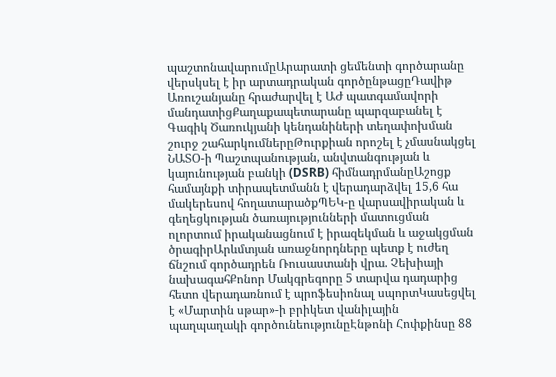պաշտոնավարումըԱրարատի ցեմենտի գործարանը վերսկսել է իր արտադրական գործընթացըԴավիթ Առուշանյանը հրաժարվել է ԱԺ պատգամավորի մանդատիցՔաղաքապետարանը պարզաբանել է Գագիկ Ծառուկյանի կենդանիների տեղափոխման շուրջ շահարկումներըԹուրքիան որոշել է չմասնակցել ՆԱՏՕ-ի Պաշտպանության, անվտանգության և կայունության բանկի (DSRB) հիմնադրմանըԱշոցք համայնքի տիրապետմանն է վերադարձվել 15,6 հա մակերեսով հողատարածքՊԵԿ-ը վարսավիրական և գեղեցկության ծառայությունների մատուցման ոլորտում իրականացնում է իրազեկման և աջակցման ծրագիրԱրևմտյան առաջնորդները պետք է ուժեղ ճնշում գործադրեն Ռուսաստանի վրա. Չեխիայի նախագահՔոնոր Մակգրեգորը 5 տարվա դադարից հետո վերադառնում է պրոֆեսիոնալ սպորտԿասեցվել է «Մարտին սթար»-ի բրիկետ վանիլային պաղպաղակի գործունեությունըԷնթոնի Հոփքինսը 88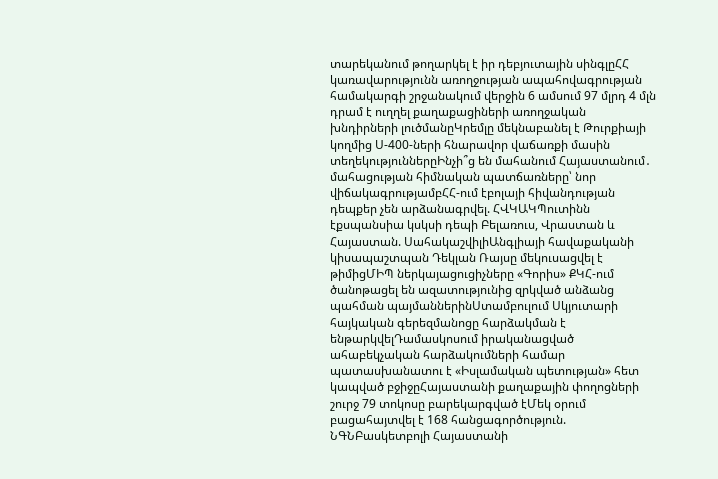տարեկանում թողարկել է իր դեբյուտային սինգլըՀՀ կառավարությունն առողջության ապահովագրության համակարգի շրջանակում վերջին 6 ամսում 97 մլրդ 4 մլն դրամ է ուղղել քաղաքացիների առողջական խնդիրների լուծմանըԿրեմլը մեկնաբանել է Թուրքիայի կողմից Ս-400-ների հնարավոր վաճառքի մասին տեղեկություններըԻնչի՞ց են մահանում Հայաստանում․ մահացության հիմնական պատճառները՝ նոր վիճակագրությամբՀՀ-ում էբոլայի հիվանդության դեպքեր չեն արձանագրվել. ՀՎԿԱԿՊուտինն էքսպանսիա կսկսի դեպի Բելառուս, Վրաստան և Հայաստան. ՍահակաշվիլիԱնգլիայի հավաքականի կիսապաշտպան Դեկլան Ռայսը մեկուսացվել է թիմիցՄԻՊ ներկայացուցիչները «Գորիս» ՔԿՀ-ում ծանոթացել են ազատությունից զրկված անձանց պահման պայմաններինՍտամբուլում Սկյուտարի հայկական գերեզմանոցը հարձակման է ենթարկվելԴամասկոսում իրականացված ահաբեկչական հարձակումների համար պատասխանատու է «Իսլամական պետության» հետ կապված բջիջըՀայաստանի քաղաքային փողոցների շուրջ 79 տոկոսը բարեկարգված էՄեկ օրում բացահայտվել է 168 հանցագործություն. ՆԳՆԲասկետբոլի Հայաստանի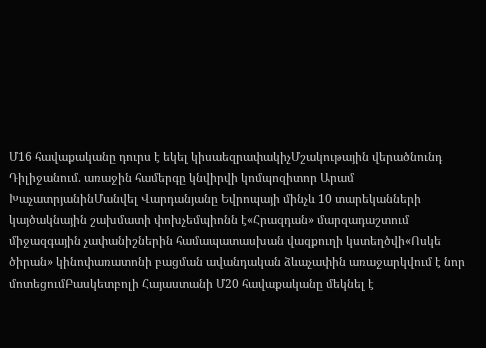Մ16 հավաքականը դուրս է եկել կիսաեզրափակիչՄշակութային վերածնունդ Դիլիջանում. առաջին համերգը կնվիրվի կոմպոզիտոր Արամ ԽաչատրյանինՄանվել Վարդանյանը Եվրոպայի մինչև 10 տարեկանների կայծակնային շախմատի փոխչեմպիոնն է«Հրազդան» մարզադաշտում միջազգային չափանիշներին համապատասխան վազքուղի կստեղծվի«Ոսկե ծիրան» կինոփառատոնի բացման ավանդական ձևաչափին առաջարկվում է նոր մոտեցումԲասկետբոլի Հայաստանի Մ20 հավաքականը մեկնել է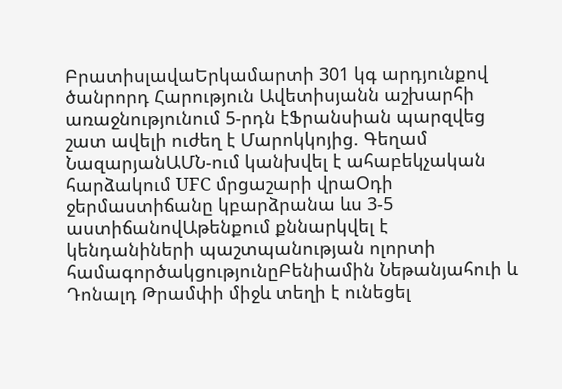ԲրատիսլավաԵրկամարտի 301 կգ արդյունքով ծանրորդ Հարություն Ավետիսյանն աշխարհի առաջնությունում 5-րդն էՖրանսիան պարզվեց շատ ավելի ուժեղ է Մարոկկոյից. Գեղամ ՆազարյանԱՄՆ-ում կանխվել է ահաբեկչական հարձակում UFC մրցաշարի վրաՕդի ջերմաստիճանը կբարձրանա ևս 3-5 աստիճանովԱթենքում քննարկվել է կենդանիների պաշտպանության ոլորտի համագործակցությունըԲենիամին Նեթանյահուի և Դոնալդ Թրամփի միջև տեղի է ունեցել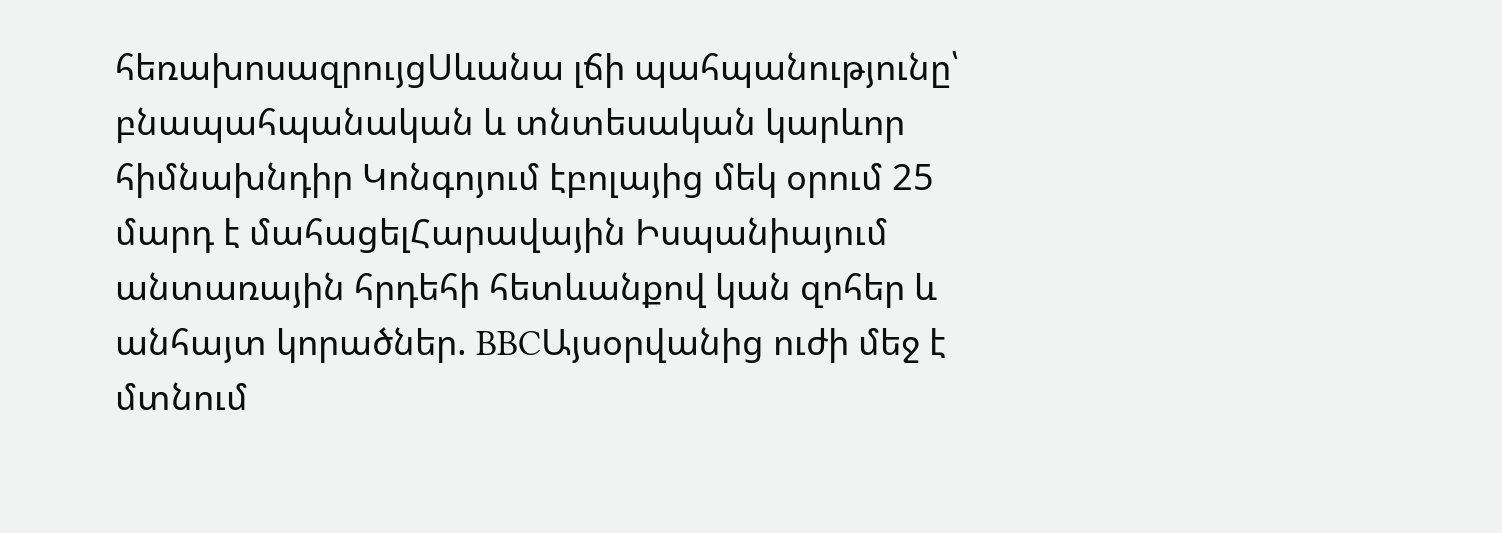հեռախոսազրույցՍևանա լճի պահպանությունը՝ բնապահպանական և տնտեսական կարևոր հիմնախնդիր Կոնգոյում էբոլայից մեկ օրում 25 մարդ է մահացելՀարավային Իսպանիայում անտառային հրդեհի հետևանքով կան զոհեր և անհայտ կորածներ. BBCԱյսօրվանից ուժի մեջ է մտնում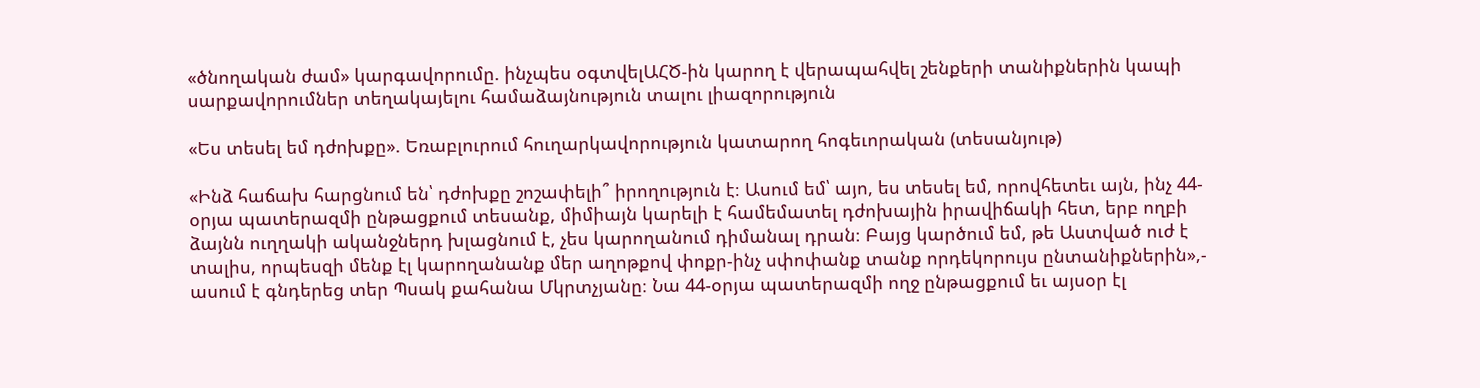«ծնողական ժամ» կարգավորումը. ինչպես օգտվելԱՀԾ-ին կարող է վերապահվել շենքերի տանիքներին կապի սարքավորումներ տեղակայելու համաձայնություն տալու լիազորություն

«Ես տեսել եմ դժոխքը». Եռաբլուրում հուղարկավորություն կատարող հոգեւորական (տեսանյութ)

«Ինձ հաճախ հարցնում են՝ դժոխքը շոշափելի՞ իրողություն է։ Ասում եմ՝ այո, ես տեսել եմ, որովհետեւ այն, ինչ 44-օրյա պատերազմի ընթացքում տեսանք, միմիայն կարելի է համեմատել դժոխային իրավիճակի հետ, երբ ողբի ձայնն ուղղակի ականջներդ խլացնում է, չես կարողանում դիմանալ դրան։ Բայց կարծում եմ, թե Աստված ուժ է տալիս, որպեսզի մենք էլ կարողանանք մեր աղոթքով փոքր-ինչ սփոփանք տանք որդեկորույս ընտանիքներին»,- ասում է գնդերեց տեր Պսակ քահանա Մկրտչյանը։ Նա 44-օրյա պատերազմի ողջ ընթացքում եւ այսօր էլ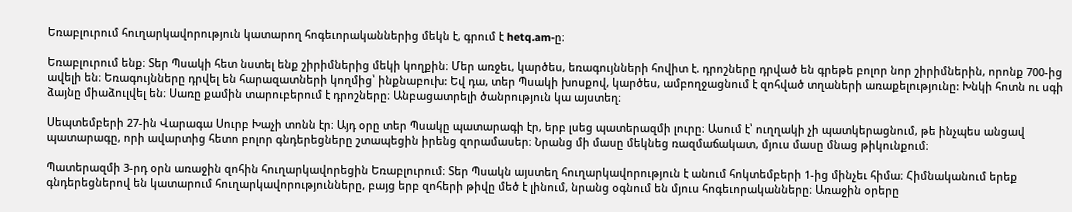Եռաբլուրում հուղարկավորություն կատարող հոգեւորականներից մեկն է, գրում է hetq.am-ը։

Եռաբլուրում ենք։ Տեր Պսակի հետ նստել ենք շիրիմներից մեկի կողքին։ Մեր առջեւ, կարծես, եռագույնների հովիտ է. դրոշները դրված են գրեթե բոլոր նոր շիրիմներին, որոնք 700-ից ավելի են։ Եռագույնները դրվել են հարազատների կողմից՝ ինքնաբուխ: Եվ դա, տեր Պսակի խոսքով, կարծես, ամբողջացնում է զոհված տղաների առաքելությունը: Խնկի հոտն ու սգի ձայնը միաձուլվել են։ Սառը քամին տարուբերում է դրոշները։ Անբացատրելի ծանրություն կա այստեղ։

Սեպտեմբերի 27-ին Վարագա Սուրբ Խաչի տոնն էր։ Այդ օրը տեր Պսակը պատարագի էր, երբ լսեց պատերազմի լուրը։ Ասում է՝ ուղղակի չի պատկերացնում, թե ինչպես անցավ պատարագը, որի ավարտից հետո բոլոր գնդերեցները շտապեցին իրենց զորամասեր։ Նրանց մի մասը մեկնեց ռազմաճակատ, մյուս մասը մնաց թիկունքում։

Պատերազմի 3-րդ օրն առաջին զոհին հուղարկավորեցին Եռաբլուրում։ Տեր Պսակն այստեղ հուղարկավորություն է անում հոկտեմբերի 1-ից մինչեւ հիմա։ Հիմնականում երեք գնդերեցներով են կատարում հուղարկավորությունները, բայց երբ զոհերի թիվը մեծ է լինում, նրանց օգնում են մյուս հոգեւորականները։ Առաջին օրերը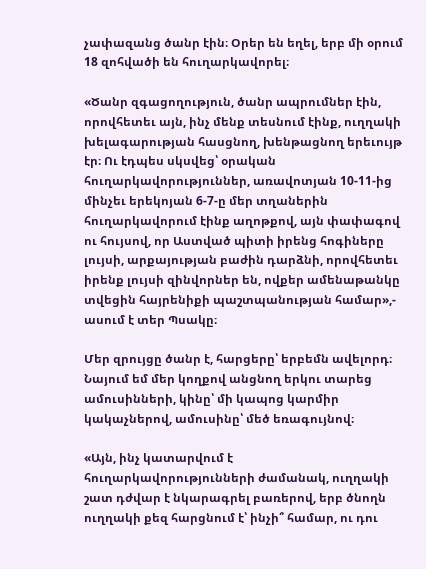չափազանց ծանր էին։ Օրեր են եղել, երբ մի օրում 18 զոհվածի են հուղարկավորել։

«Ծանր զգացողություն, ծանր ապրումներ էին, որովհետեւ այն, ինչ մենք տեսնում էինք, ուղղակի խելագարության հասցնող, խենթացնող երեւույթ էր։ Ու էդպես սկսվեց՝ օրական հուղարկավորություններ, առավոտյան 10-11-ից մինչեւ երեկոյան 6-7-ը մեր տղաներին հուղարկավորում էինք աղոթքով, այն փափագով ու հույսով, որ Աստված պիտի իրենց հոգիները լույսի, արքայության բաժին դարձնի, որովհետեւ իրենք լույսի զինվորներ են, ովքեր ամենաթանկը տվեցին հայրենիքի պաշտպանության համար»,- ասում է տեր Պսակը։

Մեր զրույցը ծանր է, հարցերը՝ երբեմն ավելորդ։ Նայում եմ մեր կողքով անցնող երկու տարեց ամուսինների, կինը՝ մի կապոց կարմիր կակաչներով, ամուսինը՝ մեծ եռագույնով։

«Այն, ինչ կատարվում է հուղարկավորությունների ժամանակ, ուղղակի շատ դժվար է նկարագրել բառերով, երբ ծնողն ուղղակի քեզ հարցնում է՝ ինչի՞ համար, ու դու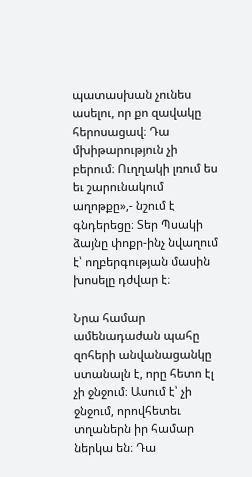պատասխան չունես ասելու, որ քո զավակը հերոսացավ։ Դա մխիթարություն չի բերում։ Ուղղակի լռում ես եւ շարունակում աղոթքը»,- նշում է գնդերեցը։ Տեր Պսակի ձայնը փոքր-ինչ նվաղում է՝ ողբերգության մասին խոսելը դժվար է։

Նրա համար ամենադաժան պահը զոհերի անվանացանկը ստանալն է, որը հետո էլ չի ջնջում։ Ասում է՝ չի ջնջում, որովհետեւ տղաներն իր համար ներկա են։ Դա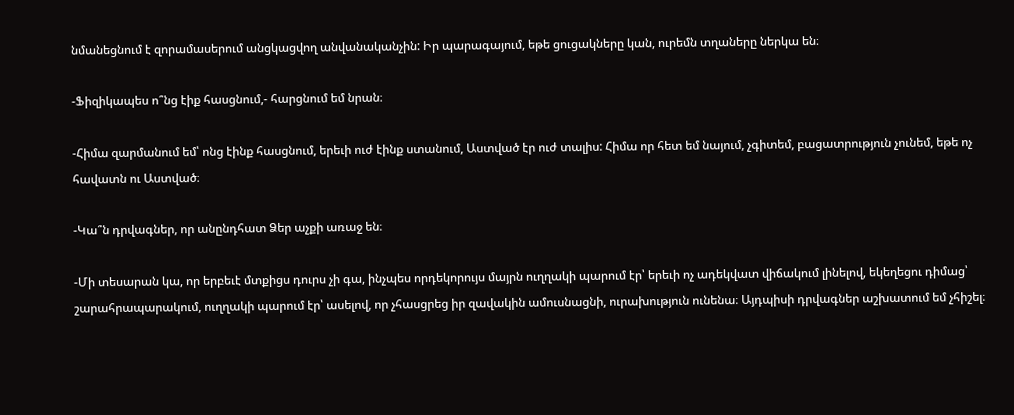նմանեցնում է զորամասերում անցկացվող անվանականչին: Իր պարագայում, եթե ցուցակները կան, ուրեմն տղաները ներկա են։

-Ֆիզիկապես ո՞նց էիք հասցնում,- հարցնում եմ նրան։

-Հիմա զարմանում եմ՝ ոնց էինք հասցնում, երեւի ուժ էինք ստանում, Աստված էր ուժ տալիս: Հիմա որ հետ եմ նայում, չգիտեմ, բացատրություն չունեմ, եթե ոչ հավատն ու Աստված։

-Կա՞ն դրվագներ, որ անընդհատ Ձեր աչքի առաջ են։

-Մի տեսարան կա, որ երբեւէ մտքիցս դուրս չի գա, ինչպես որդեկորույս մայրն ուղղակի պարում էր՝ երեւի ոչ ադեկվատ վիճակում լինելով, եկեղեցու դիմաց՝ շարահրապարակում, ուղղակի պարում էր՝ ասելով, որ չհասցրեց իր զավակին ամուսնացնի, ուրախություն ունենա։ Այդպիսի դրվագներ աշխատում եմ չհիշել։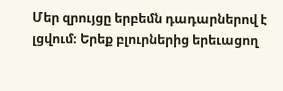Մեր զրույցը երբեմն դադարներով է լցվում։ Երեք բլուրներից երեւացող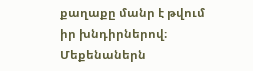քաղաքը մանր է թվում իր խնդիրներով։ Մեքենաներն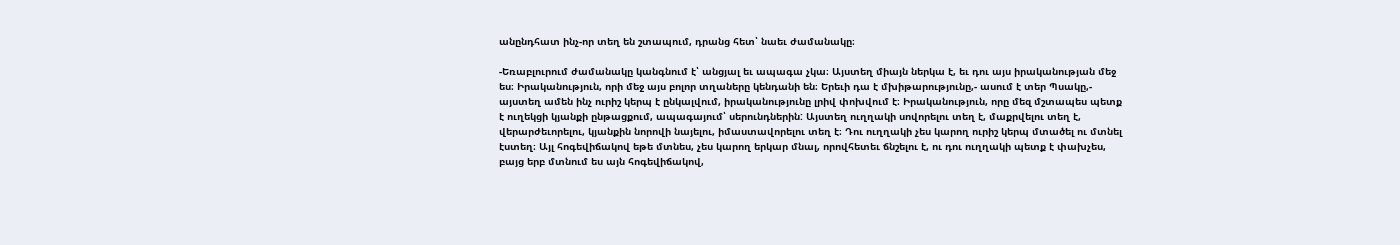անընդհատ ինչ-որ տեղ են շտապում, դրանց հետ՝ նաեւ ժամանակը։

-Եռաբլուրում ժամանակը կանգնում է՝ անցյալ եւ ապագա չկա։ Այստեղ միայն ներկա է, եւ դու այս իրականության մեջ ես։ Իրականություն, որի մեջ այս բոլոր տղաները կենդանի են։ Երեւի դա է մխիթարությունը,- ասում է տեր Պսակը,- այստեղ ամեն ինչ ուրիշ կերպ է ընկալվում, իրականությունը լրիվ փոխվում է։ Իրականություն, որը մեզ մշտապես պետք է ուղեկցի կյանքի ընթացքում, ապագայում՝ սերունդներին: Այստեղ ուղղակի սովորելու տեղ է, մաքրվելու տեղ է, վերարժեւորելու, կյանքին նորովի նայելու, իմաստավորելու տեղ է։ Դու ուղղակի չես կարող ուրիշ կերպ մտածել ու մտնել էստեղ։ Այլ հոգեվիճակով եթե մտնես, չես կարող երկար մնալ, որովհետեւ ճնշելու է, ու դու ուղղակի պետք է փախչես, բայց երբ մտնում ես այն հոգեվիճակով,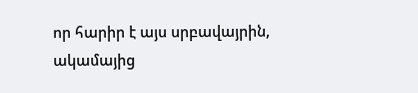որ հարիր է այս սրբավայրին, ակամայից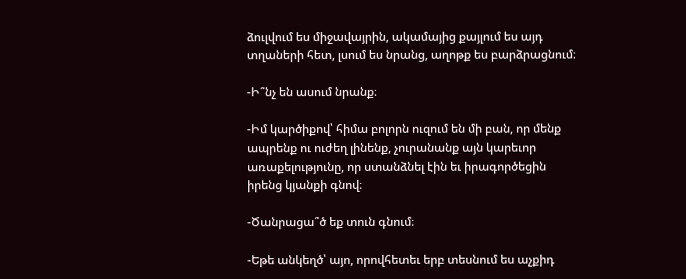ձուլվում ես միջավայրին, ակամայից քայլում ես այդ տղաների հետ, լսում ես նրանց, աղոթք ես բարձրացնում։

-Ի՞նչ են ասում նրանք։

-Իմ կարծիքով՝ հիմա բոլորն ուզում են մի բան, որ մենք ապրենք ու ուժեղ լինենք, չուրանանք այն կարեւոր առաքելությունը, որ ստանձնել էին եւ իրագործեցին իրենց կյանքի գնով։

-Ծանրացա՞ծ եք տուն գնում։

-Եթե անկեղծ՝ այո, որովհետեւ երբ տեսնում ես աչքիդ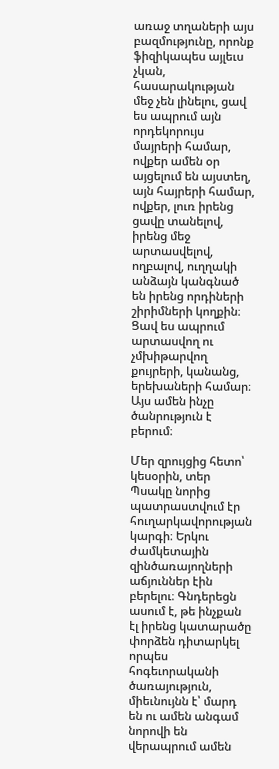առաջ տղաների այս բազմությունը, որոնք ֆիզիկապես այլեւս չկան, հասարակության մեջ չեն լինելու, ցավ ես ապրում այն որդեկորույս մայրերի համար, ովքեր ամեն օր այցելում են այստեղ, այն հայրերի համար, ովքեր, լուռ իրենց ցավը տանելով, իրենց մեջ արտասվելով, ողբալով, ուղղակի անձայն կանգնած են իրենց որդիների շիրիմների կողքին։ Ցավ ես ապրում արտասվող ու չմխիթարվող քույրերի, կանանց, երեխաների համար։ Այս ամեն ինչը ծանրություն է բերում։

Մեր զրույցից հետո՝ կեսօրին, տեր Պսակը նորից պատրաստվում էր հուղարկավորության կարգի։ Երկու ժամկետային զինծառայողների աճյուններ էին բերելու։ Գնդերեցն ասում է, թե ինչքան էլ իրենց կատարածը փորձեն դիտարկել որպես հոգեւորականի ծառայություն, միեւնույնն է՝ մարդ են ու ամեն անգամ նորովի են վերապրում ամեն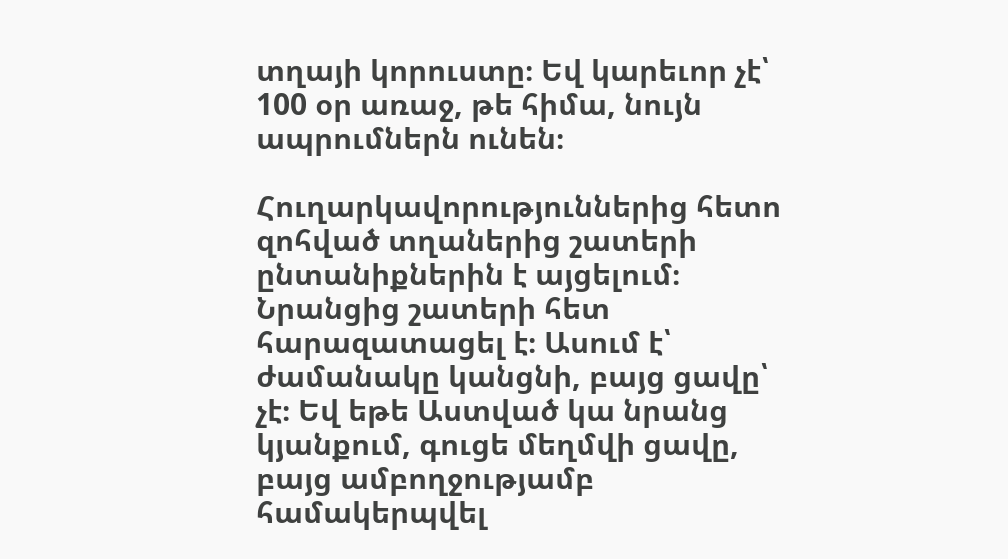տղայի կորուստը։ Եվ կարեւոր չէ՝ 100 օր առաջ, թե հիմա, նույն ապրումներն ունեն։

Հուղարկավորություններից հետո զոհված տղաներից շատերի ընտանիքներին է այցելում։ Նրանցից շատերի հետ հարազատացել է։ Ասում է՝ ժամանակը կանցնի, բայց ցավը՝ չէ։ Եվ եթե Աստված կա նրանց կյանքում, գուցե մեղմվի ցավը, բայց ամբողջությամբ համակերպվել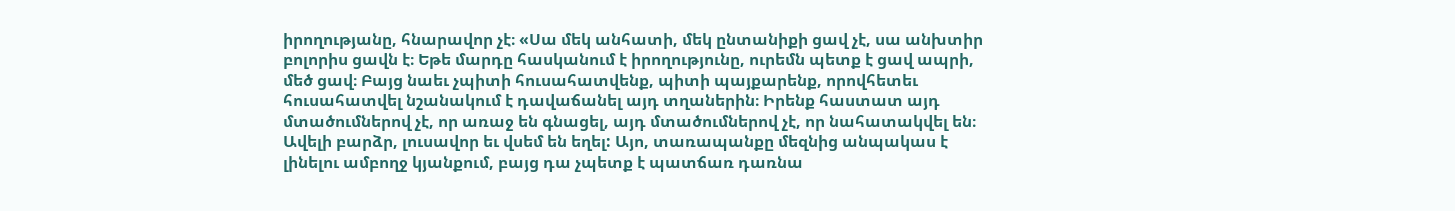իրողությանը, հնարավոր չէ։ «Սա մեկ անհատի, մեկ ընտանիքի ցավ չէ, սա անխտիր բոլորիս ցավն է։ Եթե մարդը հասկանում է իրողությունը, ուրեմն պետք է ցավ ապրի, մեծ ցավ։ Բայց նաեւ չպիտի հուսահատվենք, պիտի պայքարենք, որովհետեւ հուսահատվել նշանակում է դավաճանել այդ տղաներին։ Իրենք հաստատ այդ մտածումներով չէ, որ առաջ են գնացել, այդ մտածումներով չէ, որ նահատակվել են։ Ավելի բարձր, լուսավոր եւ վսեմ են եղել: Այո, տառապանքը մեզնից անպակաս է լինելու ամբողջ կյանքում, բայց դա չպետք է պատճառ դառնա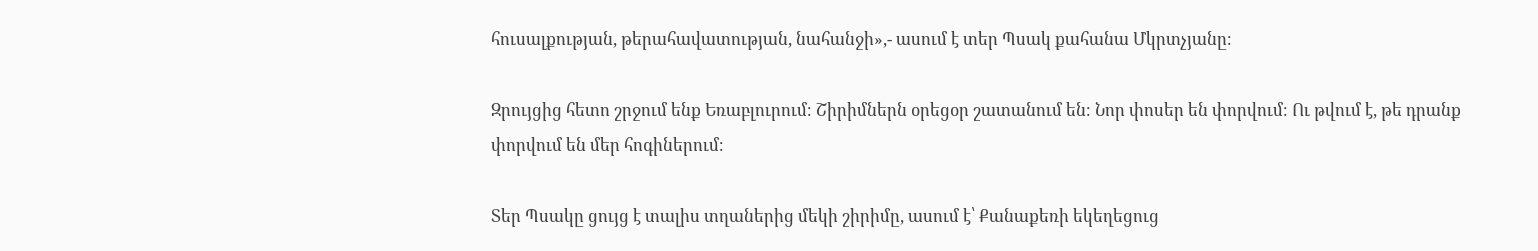հուսալքության, թերահավատության, նահանջի»,- ասում է տեր Պսակ քահանա Մկրտչյանը։

Զրույցից հետո շրջում ենք Եռաբլուրում։ Շիրիմներն օրեցօր շատանում են։ Նոր փոսեր են փորվում։ Ու թվում է, թե դրանք փորվում են մեր հոգիներում։

Տեր Պսակը ցույց է տալիս տղաներից մեկի շիրիմը, ասում է՝ Քանաքեռի եկեղեցուց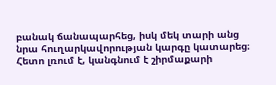բանակ ճանապարհեց, իսկ մեկ տարի անց նրա հուղարկավորության կարգը կատարեց։ Հետո լռում է, կանգնում է շիրմաքարի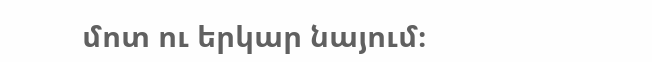մոտ ու երկար նայում։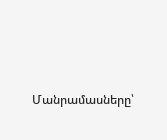Մանրամասները՝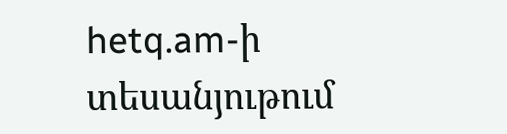hetq.am-ի տեսանյութում